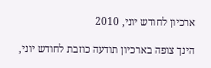ארכיון לחודש יוני, 2010

הינך צופה בארכיון תודעה כוזבת לחודש יוני,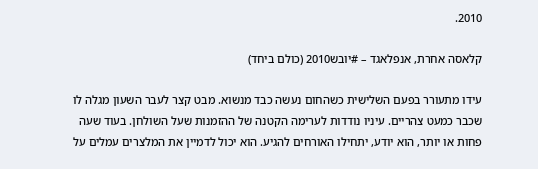2010.

קלאסה אחרת, אנפלאגד – #יובש2010 (כולם ביחד)

עידו מתעורר בפעם השלישית כשהחום נעשה כבד מנשוא. מבט קצר לעבר השעון מגלה לו שכבר כמעט צהריים. עיניו נודדות לערימה הקטנה של ההזמנות שעל השולחן. בעוד שעה פחות או יותר, הוא יודע, יתחילו האורחים להגיע. הוא יכול לדמיין את המלצרים עמלים על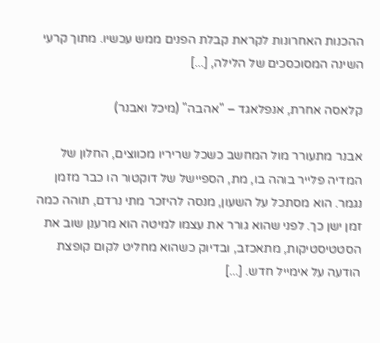ההכנות האחרונות לקראת קבלת הפנים ממש עכשיו. מתוך קרעי השינה המסוכסכים של הלילה, [...]

קלאסה אחרת, אנפלאגד – "אהבה" (מיכל ואבנר)

אבנר מתעורר מול המחשב כשכל שריריו מכווצים, החלון של המדיה פלייר בוהה בו, מת, הספיישל של דוקטור הו כבר מזמן נגמר. הוא מסתכל על השעון, מנסה להיזכר מתי נרדם, תוהה כמה זמן ישן כך. לפני שהוא גורר את עצמו למיטה הוא מרענן שוב את הסטטיסטיקות, מתאכזב, ובדיוק כשהוא מחליט לקום קופצת הודעה על אימייל חדש. [...]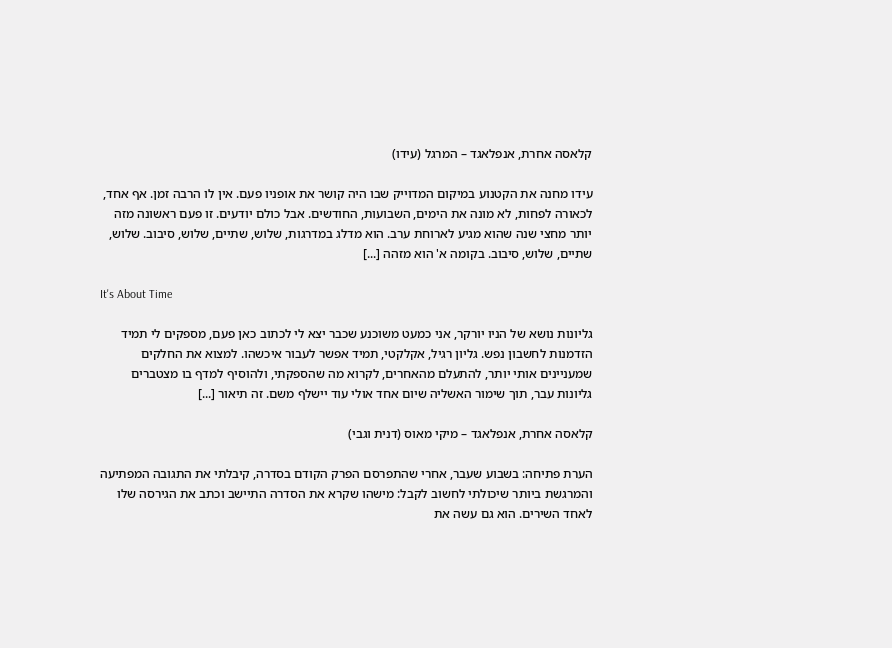קלאסה אחרת, אנפלאגד – המרגל (עידו)

עידו מחנה את הקטנוע במיקום המדוייק שבו היה קושר את אופניו פעם. אין לו הרבה זמן. אף אחד, לכאורה לפחות, לא מונה את הימים, השבועות, החודשים. אבל כולם יודעים. זו פעם ראשונה מזה יותר מחצי שנה שהוא מגיע לארוחת ערב. הוא מדלג במדרגות, שלוש, שתיים, שלוש, סיבוב. שלוש, שתיים, שלוש, סיבוב. בקומה א' הוא מזהה [...]

It's About Time

גליונות נושא של הניו יורקר, אני כמעט משוכנע שכבר יצא לי לכתוב כאן פעם, מספקים לי תמיד הזדמנות לחשבון נפש. גליון רגיל, אקלקטי, תמיד אפשר לעבור איכשהו. למצוא את החלקים שמעניינים אותי יותר, להתעלם מהאחרים, לקרוא מה שהספקתי, ולהוסיף למדף בו מצטברים גליונות עבר, תוך שימור האשליה שיום אחד אולי עוד יישלף משם. זה תיאור [...]

קלאסה אחרת, אנפלאגד – מיקי מאוס (דנית וגבי)

הערת פתיחה: בשבוע שעבר, אחרי שהתפרסם הפרק הקודם בסדרה, קיבלתי את התגובה המפתיעה והמרגשת ביותר שיכולתי לחשוב לקבל: מישהו שקרא את הסדרה התיישב וכתב את הגירסה שלו לאחד השירים. הוא גם עשה את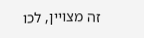זה מצויין, לכו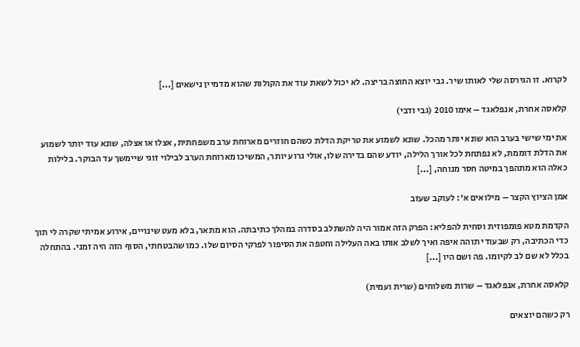לקרוא. זו הגירסה שלי לאותו שיר. גבי יוצא החוצה בריצה. לא יכול לשאת עוד את הקולות שהוא מדמיין נישאים [...]

קלאסה אחרת, אנפלאגד – אימו 2010 (גבי ודבי)

את ימי שישי בערב הוא שונא יותר מהכל. שונא לשמוע את טריקת הדלת כשהם חוזרים מארוחת ערב משפחתית, אצלו או אצלה, שונא עוד יותר לשמוע את הדלת דוממת, לא נפתחת לכל אורך הלילה, יודע שהם בדירה שלו, אולי גרוע יותר, המשיכו מארוחת הערב לבילוי זוגי שיימשך עד הבוקר. בלילות כאלה הוא מתהפך במיטה חסר מנוחה, [...]

אמן הציוץ הקצר – מילואים א': לעוקב שעזב

הקדמת מטא פומפוזית וסחית להפליא: הפרק הזה אמור היה להשתלב בסדרה במהלך כתיבתה. הוא מתאר, בלא מעט שינויים, אירוע אמיתי שקרה לי תוך כדי הכתיבה, רק שבעודי תוהה איפה ואיך לשלב אותו באה העלילה וחטפה את הסיפור לפרקי הסיום שלו. כמו שהבטחתי, הסוף הזה היה זמני. בהתחלה בכלל לא שם לב לקיומו. פה ושם היו [...]

קלאסה אחרת, אנפלאגד – שרות משלוחים (שרית ועמית)

רק כשהם יוצאים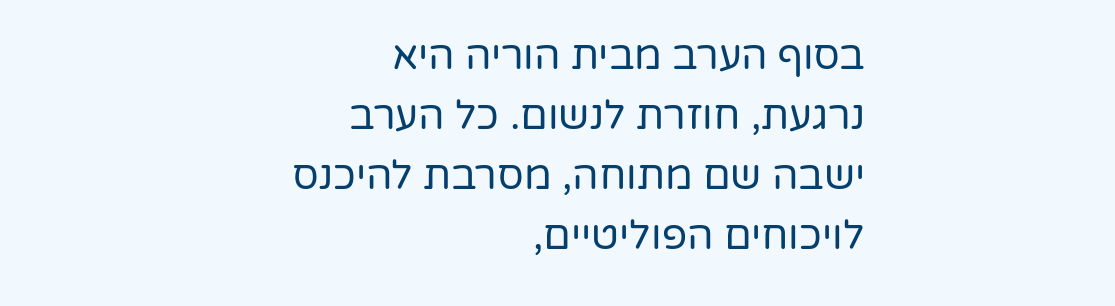בסוף הערב מבית הוריה היא נרגעת, חוזרת לנשום. כל הערב ישבה שם מתוחה, מסרבת להיכנס לויכוחים הפוליטיים,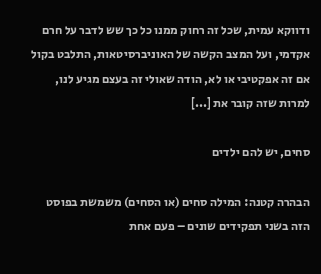ודווקא עמית, שכל זה רחוק ממנו כל כך שש לדבר על חרם אקדמי, ועל המצב הקשה של האוניברסיטאות, התלבט בקול אם זה אפקטיבי או לא, הודה שאולי זה בעצם מגיע לנו, למרות שזה קובר את [...]

סחים, יש להם ילדים

הבהרה קטנה: המילה סחים (או הסחים) משמשת בפוסט הזה בשני תפקידים שונים – פעם אחת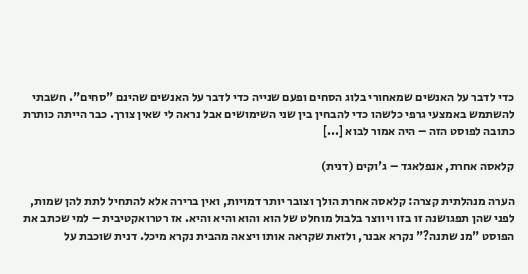כדי לדבר על האנשים שמאחורי בלוג הסחים ופעם שנייה כדי לדבר על האנשים שהינם "סחים". חשבתי להשתמש באמצעי גרפי כלשהו כדי להבחין בין שני השימושים אבל נראה לי שאין צורך. כבר הייתה כותרת כתובה לפוסט הזה – היה אמור לבוא [...]

קלאסה אחרת, אנפלאגד – ג'וקים (דנית)

הערה מנהלתית קצרה: קלאסה אחרת הולך וצובר יותר דמויות, ואין ברירה אלא להתחיל לתת להן שמות, לפני שהן תפגושנה זו בזו ויווצר בלבול מוחלט של הוא והוא והיא והיא. אז רטרואקטיבית – למי שכתב את הפוסט "מנ שתנה?" נקרא אבנר, ולזאת שקראה אותו ויצאה מהבית נקרא מיכל. דנית שוכבת על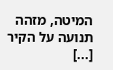המיטה, מזהה תנועה על הקיר [...]